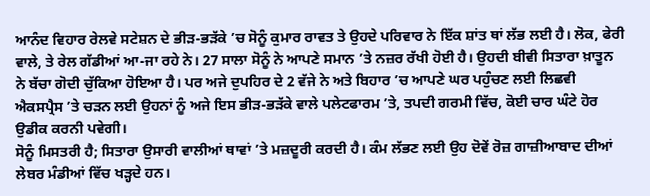ਆਨੰਦ ਵਿਹਾਰ ਰੇਲਵੇ ਸਟੇਸ਼ਨ ਦੇ ਭੀੜ-ਭੜੱਕੇ ’ਚ ਸੋਨੂੰ ਕੁਮਾਰ ਰਾਵਤ ਤੇ ਉਹਦੇ ਪਰਿਵਾਰ ਨੇ ਇੱਕ ਸ਼ਾਂਤ ਥਾਂ ਲੱਭ ਲਈ ਹੈ। ਲੋਕ, ਫੇਰੀ ਵਾਲੇ, ਤੇ ਰੇਲ ਗੱਡੀਆਂ ਆ-ਜਾ ਰਹੇ ਨੇ। 27 ਸਾਲਾ ਸੋਨੂੰ ਨੇ ਆਪਣੇ ਸਮਾਨ ’ਤੇ ਨਜ਼ਰ ਰੱਖੀ ਹੋਈ ਹੈ। ਉਹਦੀ ਬੀਵੀ ਸਿਤਾਰਾ ਖ਼ਾਤੂਨ ਨੇ ਬੱਚਾ ਗੋਦੀ ਚੁੱਕਿਆ ਹੋਇਆ ਹੈ। ਪਰ ਅਜੇ ਦੁਪਹਿਰ ਦੇ 2 ਵੱਜੇ ਨੇ ਅਤੇ ਬਿਹਾਰ ’ਚ ਆਪਣੇ ਘਰ ਪਹੁੰਚਣ ਲਈ ਲਿਛਵੀ ਐਕਸਪ੍ਰੈਸ ’ਤੇ ਚੜਨ ਲਈ ਉਹਨਾਂ ਨੂੰ ਅਜੇ ਇਸ ਭੀੜ-ਭੜੱਕੇ ਵਾਲੇ ਪਲੇਟਫਾਰਮ ’ਤੇ, ਤਪਦੀ ਗਰਮੀ ਵਿੱਚ, ਕੋਈ ਚਾਰ ਘੰਟੇ ਹੋਰ ਉਡੀਕ ਕਰਨੀ ਪਵੇਗੀ।
ਸੋਨੂੰ ਮਿਸਤਰੀ ਹੈ; ਸਿਤਾਰਾ ਉਸਾਰੀ ਵਾਲੀਆਂ ਥਾਵਾਂ ’ਤੇ ਮਜ਼ਦੂਰੀ ਕਰਦੀ ਹੈ। ਕੰਮ ਲੱਭਣ ਲਈ ਉਹ ਦੋਵੇਂ ਰੋਜ਼ ਗਾਜ਼ੀਆਬਾਦ ਦੀਆਂ ਲੇਬਰ ਮੰਡੀਆਂ ਵਿੱਚ ਖੜ੍ਹਦੇ ਹਨ।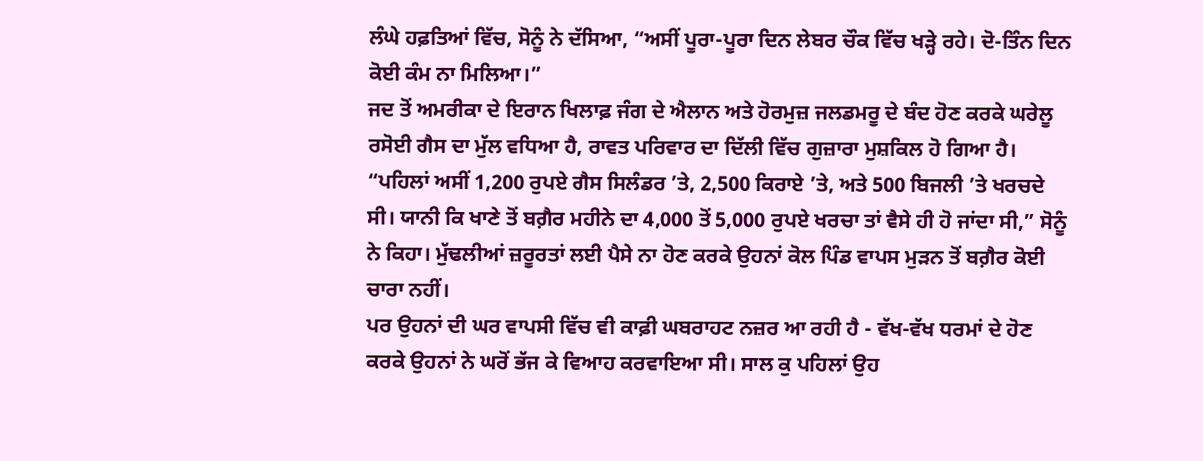ਲੰਘੇ ਹਫ਼ਤਿਆਂ ਵਿੱਚ, ਸੋਨੂੰ ਨੇ ਦੱਸਿਆ, “ਅਸੀਂ ਪੂਰਾ-ਪੂਰਾ ਦਿਨ ਲੇਬਰ ਚੌਕ ਵਿੱਚ ਖੜ੍ਹੇ ਰਹੇ। ਦੋ-ਤਿੰਨ ਦਿਨ ਕੋਈ ਕੰਮ ਨਾ ਮਿਲਿਆ।”
ਜਦ ਤੋਂ ਅਮਰੀਕਾ ਦੇ ਇਰਾਨ ਖਿਲਾਫ਼ ਜੰਗ ਦੇ ਐਲਾਨ ਅਤੇ ਹੋਰਮੁਜ਼ ਜਲਡਮਰੂ ਦੇ ਬੰਦ ਹੋਣ ਕਰਕੇ ਘਰੇਲੂ ਰਸੋਈ ਗੈਸ ਦਾ ਮੁੱਲ ਵਧਿਆ ਹੈ, ਰਾਵਤ ਪਰਿਵਾਰ ਦਾ ਦਿੱਲੀ ਵਿੱਚ ਗੁਜ਼ਾਰਾ ਮੁਸ਼ਕਿਲ ਹੋ ਗਿਆ ਹੈ।
“ਪਹਿਲਾਂ ਅਸੀਂ 1,200 ਰੁਪਏ ਗੈਸ ਸਿਲੰਡਰ ’ਤੇ, 2,500 ਕਿਰਾਏ ’ਤੇ, ਅਤੇ 500 ਬਿਜਲੀ ’ਤੇ ਖਰਚਦੇ ਸੀ। ਯਾਨੀ ਕਿ ਖਾਣੇ ਤੋਂ ਬਗ਼ੈਰ ਮਹੀਨੇ ਦਾ 4,000 ਤੋਂ 5,000 ਰੁਪਏ ਖਰਚਾ ਤਾਂ ਵੈਸੇ ਹੀ ਹੋ ਜਾਂਦਾ ਸੀ,” ਸੋਨੂੰ ਨੇ ਕਿਹਾ। ਮੁੱਢਲੀਆਂ ਜ਼ਰੂਰਤਾਂ ਲਈ ਪੈਸੇ ਨਾ ਹੋਣ ਕਰਕੇ ਉਹਨਾਂ ਕੋਲ ਪਿੰਡ ਵਾਪਸ ਮੁੜਨ ਤੋਂ ਬਗ਼ੈਰ ਕੋਈ ਚਾਰਾ ਨਹੀਂ।
ਪਰ ਉਹਨਾਂ ਦੀ ਘਰ ਵਾਪਸੀ ਵਿੱਚ ਵੀ ਕਾਫ਼ੀ ਘਬਰਾਹਟ ਨਜ਼ਰ ਆ ਰਹੀ ਹੈ - ਵੱਖ-ਵੱਖ ਧਰਮਾਂ ਦੇ ਹੋਣ ਕਰਕੇ ਉਹਨਾਂ ਨੇ ਘਰੋਂ ਭੱਜ ਕੇ ਵਿਆਹ ਕਰਵਾਇਆ ਸੀ। ਸਾਲ ਕੁ ਪਹਿਲਾਂ ਉਹ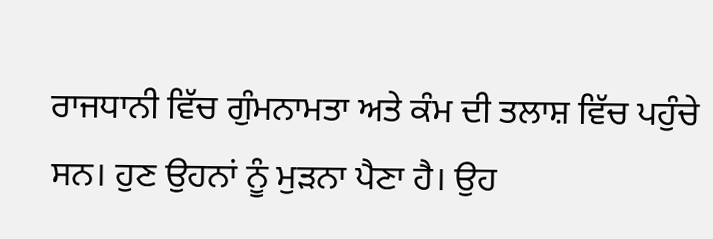ਰਾਜਧਾਨੀ ਵਿੱਚ ਗੁੰਮਨਾਮਤਾ ਅਤੇ ਕੰਮ ਦੀ ਤਲਾਸ਼ ਵਿੱਚ ਪਹੁੰਚੇ ਸਨ। ਹੁਣ ਉਹਨਾਂ ਨੂੰ ਮੁੜਨਾ ਪੈਣਾ ਹੈ। ਉਹ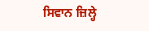ਸਿਵਾਨ ਜ਼ਿਲ੍ਹੇ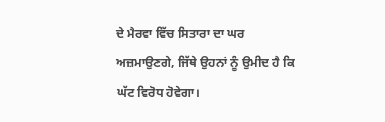ਦੇ ਮੈਰਵਾ ਵਿੱਚ ਸਿਤਾਰਾ ਦਾ ਘਰ ਅਜ਼ਮਾਉਣਗੇ, ਜਿੱਥੇ ਉਹਨਾਂ ਨੂੰ ਉਮੀਦ ਹੈ ਕਿ ਘੱਟ ਵਿਰੋਧ ਹੋਵੇਗਾ।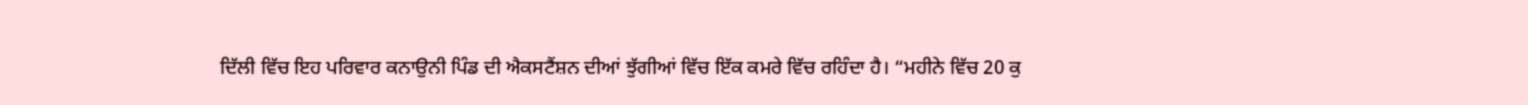ਦਿੱਲੀ ਵਿੱਚ ਇਹ ਪਰਿਵਾਰ ਕਨਾਉਨੀ ਪਿੰਡ ਦੀ ਐਕਸਟੈਂਸ਼ਨ ਦੀਆਂ ਝੁੱਗੀਆਂ ਵਿੱਚ ਇੱਕ ਕਮਰੇ ਵਿੱਚ ਰਹਿੰਦਾ ਹੈ। “ਮਹੀਨੇ ਵਿੱਚ 20 ਕੁ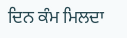ਦਿਨ ਕੰਮ ਮਿਲਦਾ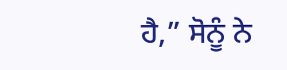ਹੈ,” ਸੋਨੂੰ ਨੇ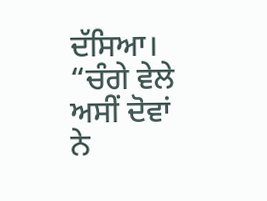ਦੱਸਿਆ। “ਚੰਗੇ ਵੇਲੇ ਅਸੀਂ ਦੋਵਾਂ ਨੇ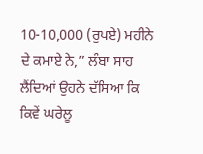10-10,000 (ਰੁਪਏ) ਮਹੀਨੇ ਦੇ ਕਮਾਏ ਨੇ,” ਲੰਬਾ ਸਾਹ ਲੈਂਦਿਆਂ ਉਹਨੇ ਦੱਸਿਆ ਕਿ ਕਿਵੇਂ ਘਰੇਲੂ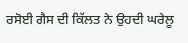ਰਸੋਈ ਗੈਸ ਦੀ ਕਿੱਲਤ ਨੇ ਉਹਦੀ ਘਰੇਲੂ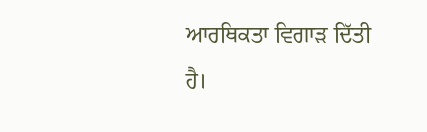ਆਰਥਿਕਤਾ ਵਿਗਾੜ ਦਿੱਤੀ ਹੈ।